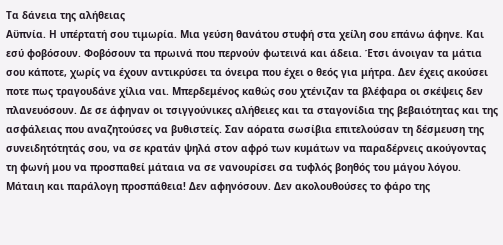Τα δάνεια της αλήθειας
Αϋπνία. Η υπέρτατή σου τιμωρία. Μια γεύση θανάτου στυφή στα χείλη σου επάνω άφηνε. Και εσύ φοβόσουν. Φοβόσουν τα πρωινά που περνούν φωτεινά και άδεια. Έτσι άνοιγαν τα μάτια σου κάποτε, χωρίς να έχουν αντικρύσει τα όνειρα που έχει ο θεός για μήτρα. Δεν έχεις ακούσει ποτε πως τραγουδάνε χίλια ναι. Μπερδεμένος καθώς σου χτένιζαν τα βλέφαρα οι σκέψεις δεν πλανευόσουν. Δε σε άφηναν οι τσιγγούνικες αλήθειες και τα σταγονίδια της βεβαιότητας και της ασφάλειας που αναζητούσες να βυθιστείς. Σαν αόρατα σωσίβια επιτελούσαν τη δέσμευση της συνειδητότητάς σου, να σε κρατάν ψηλά στον αφρό των κυμάτων να παραδέρνεις ακούγοντας τη φωνή μου να προσπαθεί μάταια να σε νανουρίσει σα τυφλός βοηθός του μάγου λόγου. Μάταιη και παράλογη προσπάθεια! Δεν αφηνόσουν. Δεν ακολουθούσες το φάρο της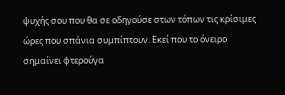ψυχής σου που θα σε οδηγούσε στων τόπων τις κρίσιμες ώρες που σπάνια συμπίπτουν. Εκεί που το όνειρο σημαίνει φτερούγα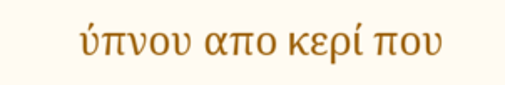ύπνου απο κερί που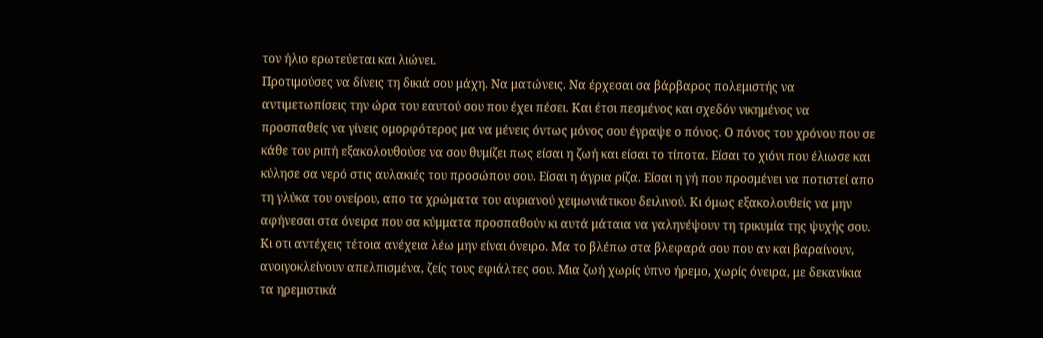τον ήλιο ερωτεύεται και λιώνει.
Προτιμούσες να δίνεις τη δικιά σου μάχη. Να ματώνεις. Να έρχεσαι σα βάρβαρος πολεμιστής να αντιμετωπίσεις την ώρα του εαυτού σου που έχει πέσει. Και έτσι πεσμένος και σχεδόν νικημένος να προσπαθείς να γίνεις ομορφότερος μα να μένεις όντως μόνος σου έγραψε ο πόνος. Ο πόνος του χρόνου που σε κάθε του ριπή εξακολουθούσε να σου θυμίζει πως είσαι η ζωή και είσαι το τίποτα. Είσαι το χιόνι που έλιωσε και κύλησε σα νερό στις αυλακιές του προσώπου σου. Είσαι η άγρια ρίζα. Είσαι η γή που προσμένει να ποτιστεί απο τη γλύκα του ονείρου, απο τα χρώματα του αυριανού χειμωνιάτικου δειλινού. Κι όμως εξακολουθείς να μην αφήνεσαι στα όνειρα που σα κύμματα προσπαθούν κι αυτά μάταια να γαληνέψουν τη τρικυμία της ψυχής σου. Κι οτι αντέχεις τέτοια ανέχεια λέω μην είναι όνειρο. Μα το βλέπω στα βλεφαρά σου που αν και βαραίνουν, ανοιγοκλείνουν απελπισμένα, ζείς τους εφιάλτες σου. Μια ζωή χωρίς ύπνο ήρεμο, χωρίς όνειρα, με δεκανίκια τα ηρεμιστικά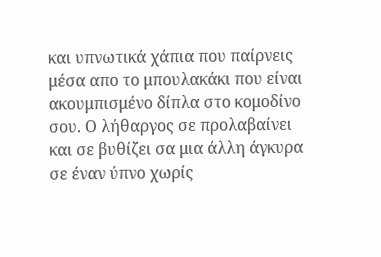και υπνωτικά χάπια που παίρνεις μέσα απο το μπουλακάκι που είναι ακουμπισμένο δίπλα στο κομοδίνο σου. Ο λήθαργος σε προλαβαίνει και σε βυθίζει σα μια άλλη άγκυρα σε έναν ύπνο χωρίς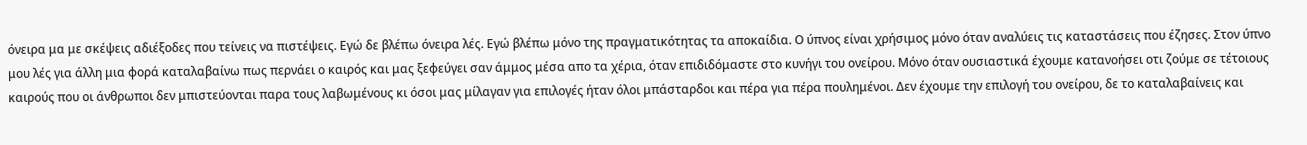όνειρα μα με σκέψεις αδιέξοδες που τείνεις να πιστέψεις. Εγώ δε βλέπω όνειρα λές. Εγώ βλέπω μόνο της πραγματικότητας τα αποκαίδια. Ο ύπνος είναι χρήσιμος μόνο όταν αναλύεις τις καταστάσεις που έζησες. Στον ύπνο μου λές για άλλη μια φορά καταλαβαίνω πως περνάει ο καιρός και μας ξεφεύγει σαν άμμος μέσα απο τα χέρια, όταν επιδιδόμαστε στο κυνήγι του ονείρου. Μόνο όταν ουσιαστικά έχουμε κατανοήσει οτι ζούμε σε τέτοιους καιρούς που οι άνθρωποι δεν μπιστεύονται παρα τους λαβωμένους κι όσοι μας μίλαγαν για επιλογές ήταν όλοι μπάσταρδοι και πέρα για πέρα πουλημένοι. Δεν έχουμε την επιλογή του ονείρου, δε το καταλαβαίνεις και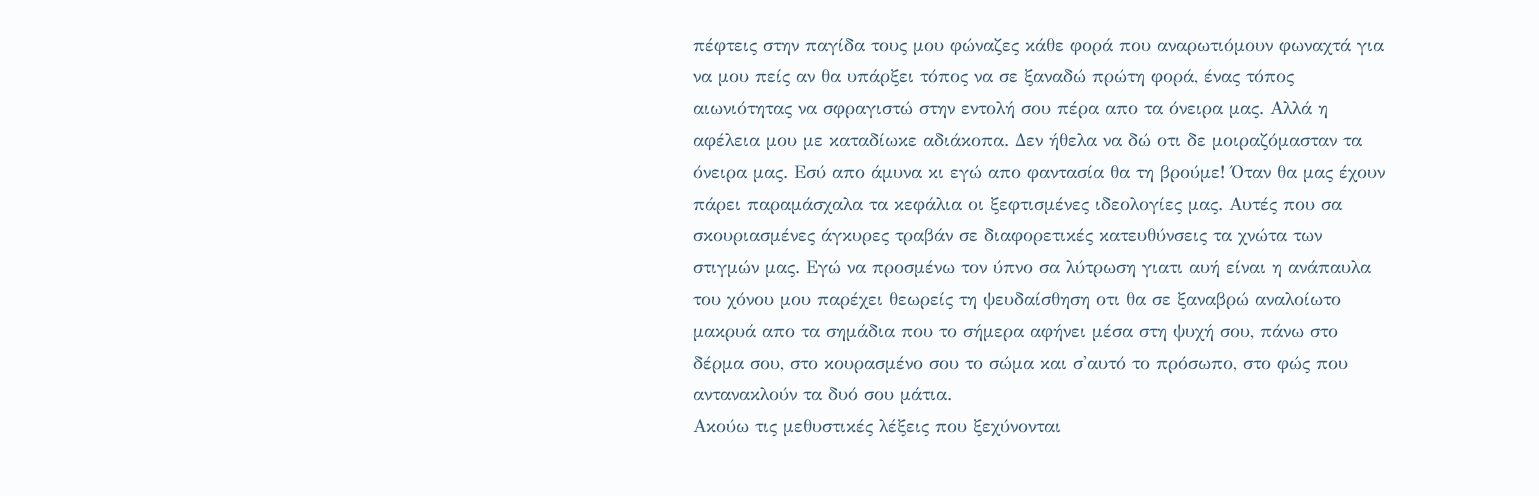πέφτεις στην παγίδα τους μου φώναζες κάθε φορά που αναρωτιόμουν φωναχτά για να μου πείς αν θα υπάρξει τόπος να σε ξαναδώ πρώτη φορά, ένας τόπος αιωνιότητας να σφραγιστώ στην εντολή σου πέρα απο τα όνειρα μας. Αλλά η αφέλεια μου με καταδίωκε αδιάκοπα. Δεν ήθελα να δώ οτι δε μοιραζόμασταν τα όνειρα μας. Εσύ απο άμυνα κι εγώ απο φαντασία θα τη βρούμε! Όταν θα μας έχουν πάρει παραμάσχαλα τα κεφάλια οι ξεφτισμένες ιδεολογίες μας. Αυτές που σα σκουριασμένες άγκυρες τραβάν σε διαφορετικές κατευθύνσεις τα χνώτα των στιγμών μας. Εγώ να προσμένω τον ύπνο σα λύτρωση γιατι αυή είναι η ανάπαυλα του χόνου μου παρέχει θεωρείς τη ψευδαίσθηση οτι θα σε ξαναβρώ αναλοίωτο μακρυά απο τα σημάδια που το σήμερα αφήνει μέσα στη ψυχή σου, πάνω στο δέρμα σου, στο κουρασμένο σου το σώμα και σ'αυτό το πρόσωπο, στο φώς που αντανακλούν τα δυό σου μάτια.
Ακούω τις μεθυστικές λέξεις που ξεχύνονται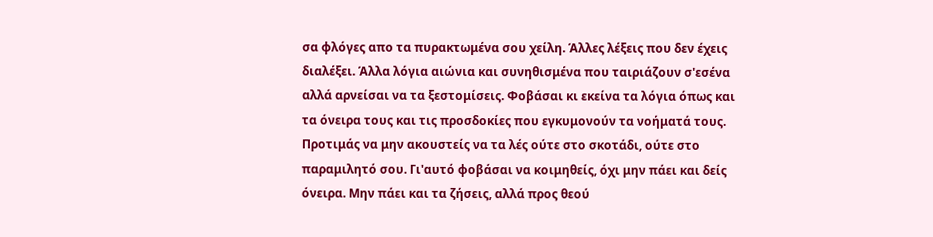σα φλόγες απο τα πυρακτωμένα σου χείλη. Άλλες λέξεις που δεν έχεις διαλέξει. Άλλα λόγια αιώνια και συνηθισμένα που ταιριάζουν σ'εσένα αλλά αρνείσαι να τα ξεστομίσεις. Φοβάσαι κι εκείνα τα λόγια όπως και τα όνειρα τους και τις προσδοκίες που εγκυμονούν τα νοήματά τους. Προτιμάς να μην ακουστείς να τα λές ούτε στο σκοτάδι, ούτε στο παραμιλητό σου. Γι'αυτό φοβάσαι να κοιμηθείς, όχι μην πάει και δείς όνειρα. Μην πάει και τα ζήσεις, αλλά προς θεού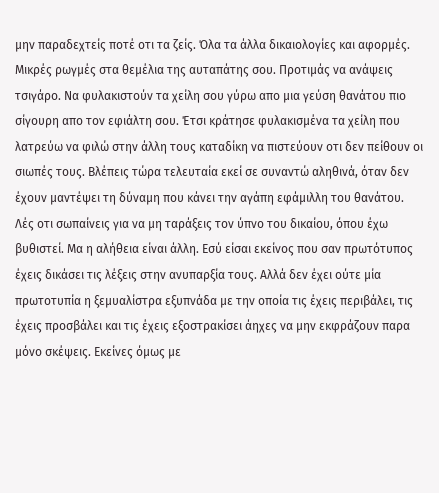μην παραδεχτείς ποτέ οτι τα ζείς. Όλα τα άλλα δικαιολογίες και αφορμές. Μικρές ρωγμές στα θεμέλια της αυταπάτης σου. Προτιμάς να ανάψεις τσιγάρο. Να φυλακιστούν τα χείλη σου γύρω απο μια γεύση θανάτου πιο σίγουρη απο τον εφιάλτη σου. Έτσι κράτησε φυλακισμένα τα χείλη που λατρεύω να φιλώ στην άλλη τους καταδίκη να πιστεύουν οτι δεν πείθουν οι σιωπές τους. Βλέπεις τώρα τελευταία εκεί σε συναντώ αληθινά, όταν δεν έχουν μαντέψει τη δύναμη που κάνει την αγάπη εφάμιλλη του θανάτου.
Λές οτι σωπαίνεις για να μη ταράξεις τον ύπνο του δικαίου, όπου έχω βυθιστεί. Μα η αλήθεια είναι άλλη. Εσύ είσαι εκείνος που σαν πρωτότυπος έχεις δικάσει τις λέξεις στην ανυπαρξία τους. Αλλά δεν έχει ούτε μία πρωτοτυπία η ξεμυαλίστρα εξυπνάδα με την οποία τις έχεις περιβάλει, τις έχεις προσβάλει και τις έχεις εξοστρακίσει άηχες να μην εκφράζουν παρα μόνο σκέψεις. Εκείνες όμως με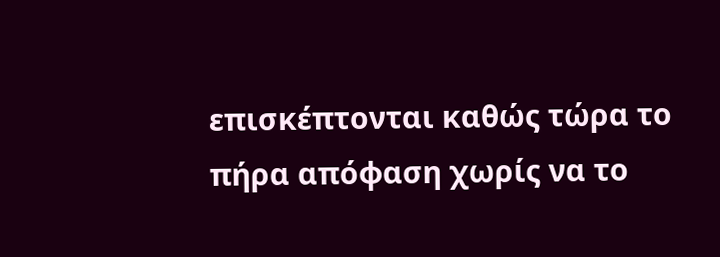επισκέπτονται καθώς τώρα το πήρα απόφαση χωρίς να το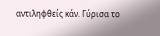αντιληφθείς κάν. Γύρισα το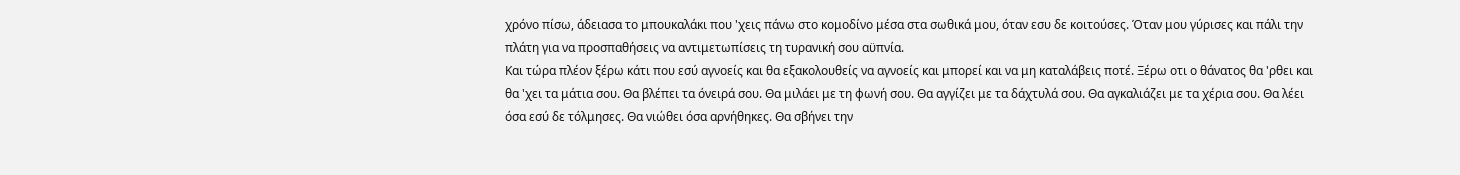χρόνο πίσω, άδειασα το μπουκαλάκι που 'χεις πάνω στο κομοδίνο μέσα στα σωθικά μου, όταν εσυ δε κοιτούσες. Όταν μου γύρισες και πάλι την πλάτη για να προσπαθήσεις να αντιμετωπίσεις τη τυρανική σου αϋπνία.
Και τώρα πλέον ξέρω κάτι που εσύ αγνοείς και θα εξακολουθείς να αγνοείς και μπορεί και να μη καταλάβεις ποτέ. Ξέρω οτι ο θάνατος θα 'ρθει και θα 'χει τα μάτια σου. Θα βλέπει τα όνειρά σου. Θα μιλάει με τη φωνή σου. Θα αγγίζει με τα δάχτυλά σου. Θα αγκαλιάζει με τα χέρια σου. Θα λέει όσα εσύ δε τόλμησες. Θα νιώθει όσα αρνήθηκες. Θα σβήνει την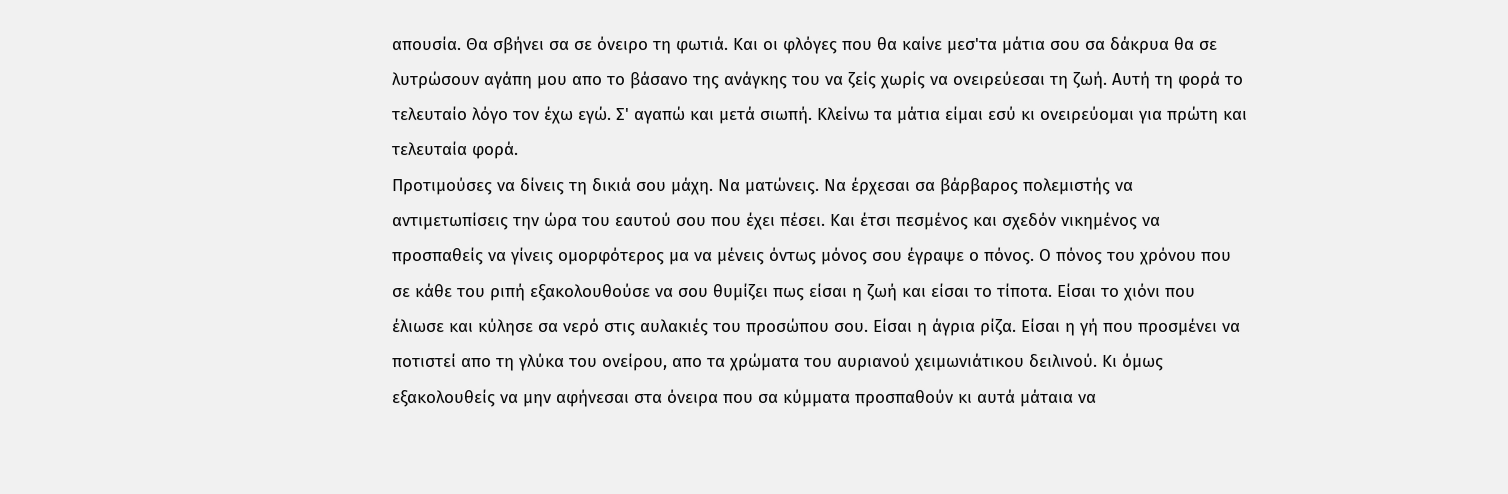απουσία. Θα σβήνει σα σε όνειρο τη φωτιά. Και οι φλόγες που θα καίνε μεσ'τα μάτια σου σα δάκρυα θα σε λυτρώσουν αγάπη μου απο το βάσανο της ανάγκης του να ζείς χωρίς να ονειρεύεσαι τη ζωή. Αυτή τη φορά το τελευταίο λόγο τον έχω εγώ. Σ' αγαπώ και μετά σιωπή. Κλείνω τα μάτια είμαι εσύ κι ονειρεύομαι για πρώτη και τελευταία φορά.
Προτιμούσες να δίνεις τη δικιά σου μάχη. Να ματώνεις. Να έρχεσαι σα βάρβαρος πολεμιστής να αντιμετωπίσεις την ώρα του εαυτού σου που έχει πέσει. Και έτσι πεσμένος και σχεδόν νικημένος να προσπαθείς να γίνεις ομορφότερος μα να μένεις όντως μόνος σου έγραψε ο πόνος. Ο πόνος του χρόνου που σε κάθε του ριπή εξακολουθούσε να σου θυμίζει πως είσαι η ζωή και είσαι το τίποτα. Είσαι το χιόνι που έλιωσε και κύλησε σα νερό στις αυλακιές του προσώπου σου. Είσαι η άγρια ρίζα. Είσαι η γή που προσμένει να ποτιστεί απο τη γλύκα του ονείρου, απο τα χρώματα του αυριανού χειμωνιάτικου δειλινού. Κι όμως εξακολουθείς να μην αφήνεσαι στα όνειρα που σα κύμματα προσπαθούν κι αυτά μάταια να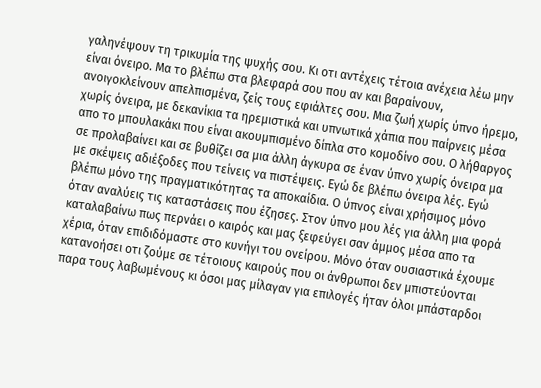γαληνέψουν τη τρικυμία της ψυχής σου. Κι οτι αντέχεις τέτοια ανέχεια λέω μην είναι όνειρο. Μα το βλέπω στα βλεφαρά σου που αν και βαραίνουν, ανοιγοκλείνουν απελπισμένα, ζείς τους εφιάλτες σου. Μια ζωή χωρίς ύπνο ήρεμο, χωρίς όνειρα, με δεκανίκια τα ηρεμιστικά και υπνωτικά χάπια που παίρνεις μέσα απο το μπουλακάκι που είναι ακουμπισμένο δίπλα στο κομοδίνο σου. Ο λήθαργος σε προλαβαίνει και σε βυθίζει σα μια άλλη άγκυρα σε έναν ύπνο χωρίς όνειρα μα με σκέψεις αδιέξοδες που τείνεις να πιστέψεις. Εγώ δε βλέπω όνειρα λές. Εγώ βλέπω μόνο της πραγματικότητας τα αποκαίδια. Ο ύπνος είναι χρήσιμος μόνο όταν αναλύεις τις καταστάσεις που έζησες. Στον ύπνο μου λές για άλλη μια φορά καταλαβαίνω πως περνάει ο καιρός και μας ξεφεύγει σαν άμμος μέσα απο τα χέρια, όταν επιδιδόμαστε στο κυνήγι του ονείρου. Μόνο όταν ουσιαστικά έχουμε κατανοήσει οτι ζούμε σε τέτοιους καιρούς που οι άνθρωποι δεν μπιστεύονται παρα τους λαβωμένους κι όσοι μας μίλαγαν για επιλογές ήταν όλοι μπάσταρδοι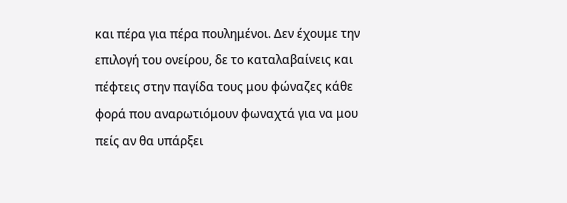και πέρα για πέρα πουλημένοι. Δεν έχουμε την επιλογή του ονείρου, δε το καταλαβαίνεις και πέφτεις στην παγίδα τους μου φώναζες κάθε φορά που αναρωτιόμουν φωναχτά για να μου πείς αν θα υπάρξει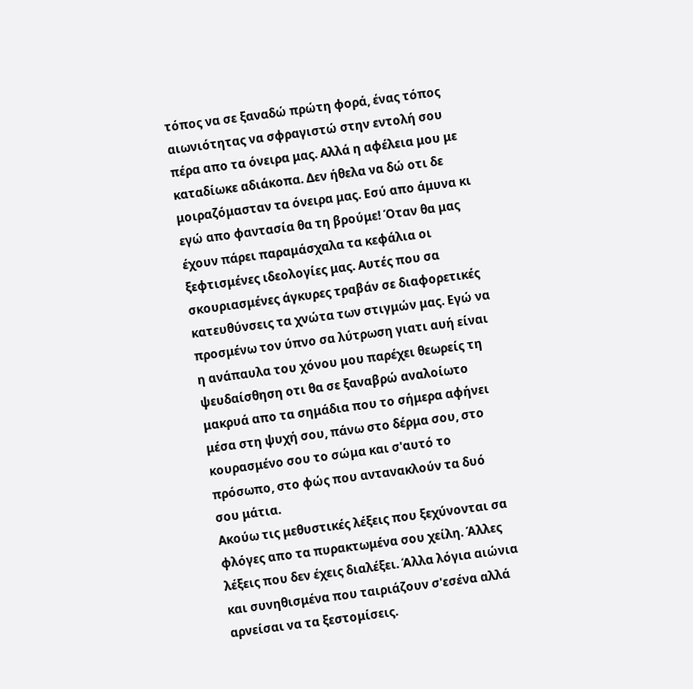τόπος να σε ξαναδώ πρώτη φορά, ένας τόπος αιωνιότητας να σφραγιστώ στην εντολή σου πέρα απο τα όνειρα μας. Αλλά η αφέλεια μου με καταδίωκε αδιάκοπα. Δεν ήθελα να δώ οτι δε μοιραζόμασταν τα όνειρα μας. Εσύ απο άμυνα κι εγώ απο φαντασία θα τη βρούμε! Όταν θα μας έχουν πάρει παραμάσχαλα τα κεφάλια οι ξεφτισμένες ιδεολογίες μας. Αυτές που σα σκουριασμένες άγκυρες τραβάν σε διαφορετικές κατευθύνσεις τα χνώτα των στιγμών μας. Εγώ να προσμένω τον ύπνο σα λύτρωση γιατι αυή είναι η ανάπαυλα του χόνου μου παρέχει θεωρείς τη ψευδαίσθηση οτι θα σε ξαναβρώ αναλοίωτο μακρυά απο τα σημάδια που το σήμερα αφήνει μέσα στη ψυχή σου, πάνω στο δέρμα σου, στο κουρασμένο σου το σώμα και σ'αυτό το πρόσωπο, στο φώς που αντανακλούν τα δυό σου μάτια.
Ακούω τις μεθυστικές λέξεις που ξεχύνονται σα φλόγες απο τα πυρακτωμένα σου χείλη. Άλλες λέξεις που δεν έχεις διαλέξει. Άλλα λόγια αιώνια και συνηθισμένα που ταιριάζουν σ'εσένα αλλά αρνείσαι να τα ξεστομίσεις.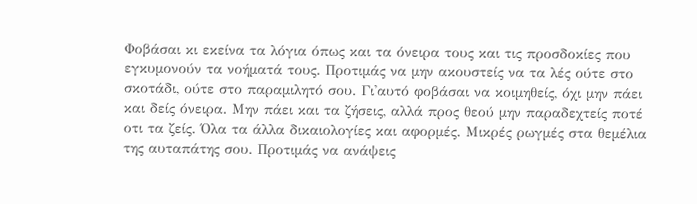Φοβάσαι κι εκείνα τα λόγια όπως και τα όνειρα τους και τις προσδοκίες που εγκυμονούν τα νοήματά τους. Προτιμάς να μην ακουστείς να τα λές ούτε στο σκοτάδι, ούτε στο παραμιλητό σου. Γι'αυτό φοβάσαι να κοιμηθείς, όχι μην πάει και δείς όνειρα. Μην πάει και τα ζήσεις, αλλά προς θεού μην παραδεχτείς ποτέ οτι τα ζείς. Όλα τα άλλα δικαιολογίες και αφορμές. Μικρές ρωγμές στα θεμέλια της αυταπάτης σου. Προτιμάς να ανάψεις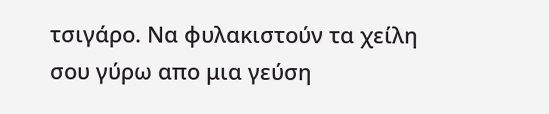τσιγάρο. Να φυλακιστούν τα χείλη σου γύρω απο μια γεύση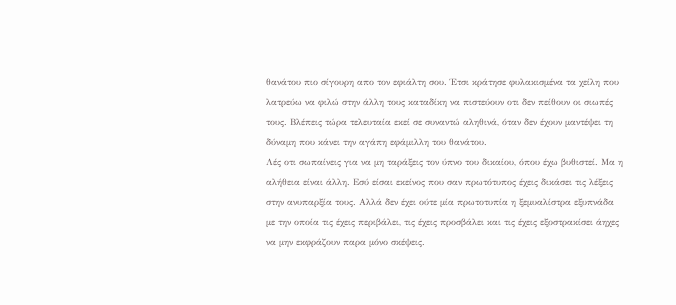θανάτου πιο σίγουρη απο τον εφιάλτη σου. Έτσι κράτησε φυλακισμένα τα χείλη που λατρεύω να φιλώ στην άλλη τους καταδίκη να πιστεύουν οτι δεν πείθουν οι σιωπές τους. Βλέπεις τώρα τελευταία εκεί σε συναντώ αληθινά, όταν δεν έχουν μαντέψει τη δύναμη που κάνει την αγάπη εφάμιλλη του θανάτου.
Λές οτι σωπαίνεις για να μη ταράξεις τον ύπνο του δικαίου, όπου έχω βυθιστεί. Μα η αλήθεια είναι άλλη. Εσύ είσαι εκείνος που σαν πρωτότυπος έχεις δικάσει τις λέξεις στην ανυπαρξία τους. Αλλά δεν έχει ούτε μία πρωτοτυπία η ξεμυαλίστρα εξυπνάδα με την οποία τις έχεις περιβάλει, τις έχεις προσβάλει και τις έχεις εξοστρακίσει άηχες να μην εκφράζουν παρα μόνο σκέψεις.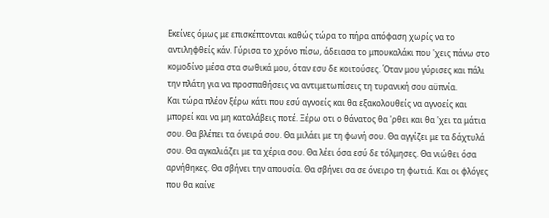Εκείνες όμως με επισκέπτονται καθώς τώρα το πήρα απόφαση χωρίς να το αντιληφθείς κάν. Γύρισα το χρόνο πίσω, άδειασα το μπουκαλάκι που 'χεις πάνω στο κομοδίνο μέσα στα σωθικά μου, όταν εσυ δε κοιτούσες. Όταν μου γύρισες και πάλι την πλάτη για να προσπαθήσεις να αντιμετωπίσεις τη τυρανική σου αϋπνία.
Και τώρα πλέον ξέρω κάτι που εσύ αγνοείς και θα εξακολουθείς να αγνοείς και μπορεί και να μη καταλάβεις ποτέ. Ξέρω οτι ο θάνατος θα 'ρθει και θα 'χει τα μάτια σου. Θα βλέπει τα όνειρά σου. Θα μιλάει με τη φωνή σου. Θα αγγίζει με τα δάχτυλά σου. Θα αγκαλιάζει με τα χέρια σου. Θα λέει όσα εσύ δε τόλμησες. Θα νιώθει όσα αρνήθηκες. Θα σβήνει την απουσία. Θα σβήνει σα σε όνειρο τη φωτιά. Και οι φλόγες που θα καίνε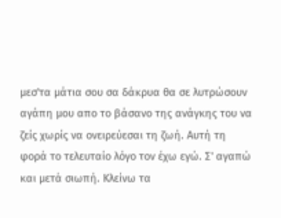μεσ'τα μάτια σου σα δάκρυα θα σε λυτρώσουν αγάπη μου απο το βάσανο της ανάγκης του να ζείς χωρίς να ονειρεύεσαι τη ζωή. Αυτή τη φορά το τελευταίο λόγο τον έχω εγώ. Σ' αγαπώ και μετά σιωπή. Κλείνω τα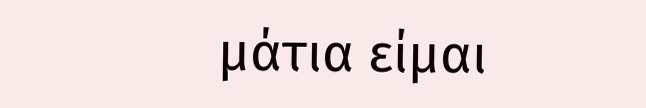μάτια είμαι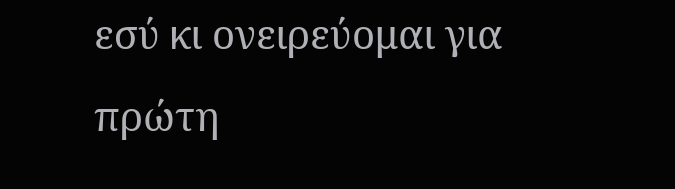εσύ κι ονειρεύομαι για πρώτη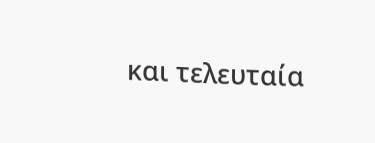και τελευταία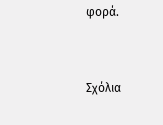φορά.


Σχόλια